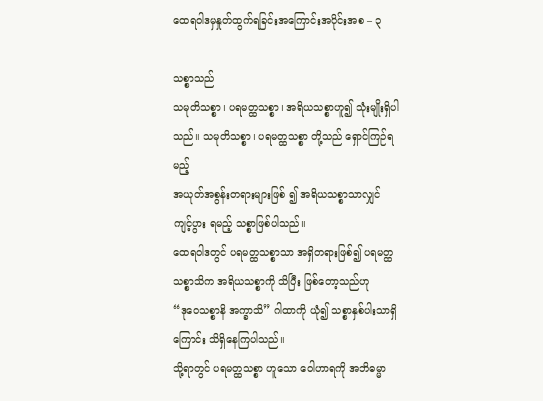ထေရဝါဒမှနှုတ်ထွက်ရခြင်းအကြောင်းအပိုင်းအစ – ၃

သစ္စာသည်
သမုတိသစ္စာ၊ ပရမတ္ထသစ္စာ၊ အရိယသစ္စာဟူ၍ သုံးမျိုးရှိပါသည်။ သမုတိသစ္စာ၊ ပရမတ္ထသစ္စာ တို့သည် ရှောင်ကြဉ်ရမည့်
အယုတ်အစွန်းတရားများဖြစ် ၍ အရိယသစ္စာသာလျှင် ကျင့်ပွား ရမည့် သစ္စာဖြစ်ပါသည်။
ထေရဝါဒတွင် ပရမတ္ထသစ္စာသာ အရှိတရားဖြစ်၍ ပရမတ္ထသစ္စာသိက အရိယသစ္စာကို သိပြီး ဖြစ်တော့သည်ဟု
“ဒုဝေသစ္စာနိ အက္ခာသိ” ဂါထာကို ယုံ၍ သစ္စာနှစ်ပါးသာရှိကြောင်း သိရှိနေကြပါသည်။
သို့ရာတွင် ပရမတ္ထသစ္စာ ဟူသော ဝေါဟာရကို အဘိဓမ္မာ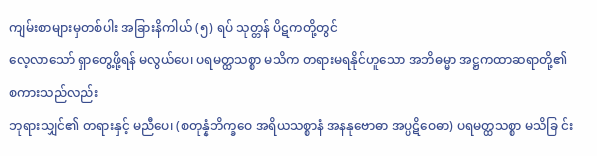ကျမ်းစာများမှတစ်ပါး အခြားနိကါယ် (၅) ရပ် သုတ္တန် ပိဋကတို့တွင်
လေ့လာသော် ရှာတွေ့ဖို့ရန် မလွယ်ပေ၊ ပရမတ္ထသစ္စာ မသိက တရားမရနိုင်ဟူသော အဘိဓမ္မာ အဋ္ဌကထာဆရာတို့၏ စကားသည်လည်း
ဘုရားသျှင်၏ တရားနှင့် မညီပေ၊ (စတုန္နံဘိက္ခဝေ အရိယသစ္စာနံ အနနုဗောဓာ အပ္ပဋိဝေဓာ) ပရမတ္ထသစ္စာ မသိခြ င်း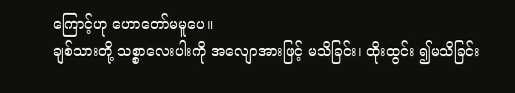ကြောင့်ဟု ဟောတော်မမူပေ။
ချစ်သားတို့ သစ္စာလေးပါးကို အလျောအားဖြင့် မသိခြင်း၊ ထိုးထွင်း ၍မသိခြင်း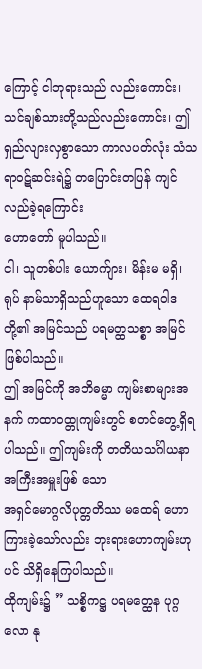ကြောင့် ငါဘုရားသည် လည်းကောင်း၊
သင်ချစ်သားတို့သည်လည်းကောင်း၊ ဤ ရှည်လျားလှစွာသော ကာလပတ်လုံး သံသရာဝဋ်ဆင်းရဲ၌ တပြောင်းတပြန် ကျင်လည်ခဲ့ရကြောင်း
ဟောတော် မူပါသည်။
ငါ၊ သူတစ်ပါး ယောက်ျား၊ မိန်းမ မရှိ၊ ရုပ် နာမ်သာရှိသည်ဟူသော ထေရဝါဒတို့၏ အမြင်သည် ပရမတ္ထသစ္စာ အမြင်ဖြစ်ပါသည်။
ဤ အမြင်ကို အဘိဓမ္မာ ကျမ်းစာများအနက် ကထာဝထ္တုကျမ်းတွင် စတင်တွေ့ရှိရပါသည်။ ဤကျမ်းကို တတိယသင်္ဂါယနာ အကြီးအမှူးဖြစ် သော
အရှင်မောဂ္ဂလိပုတ္တတိဿ မထေရ် ဟောကြားခဲ့သော်လည်း ဘုးရားဟောကျမ်းဟုပင် သိရှိနေကြပါသည်။
ထိုကျမ်း၌ ” သစ္စိကဋ္ဌ ပရမတ္ထေန ပုဂ္ဂလော နု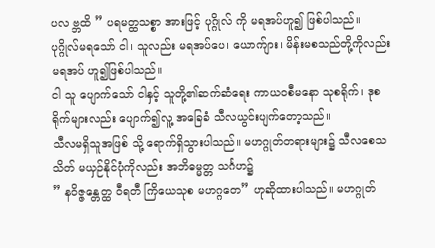ပလ ဗ္ဘထိ ” ပရမတ္ထသစ္စာ အားဖြင့် ပုဂ္ဂိုလ် ကို မရအပ်ဟူ၍ ဖြစ်ပါသည်။
ပုဂ္ဂိုလ်မရသော် ငါ၊ သူလည်း မရအပ်ပေ၊ ယောက်ျား၊ မိန်းမစသည်တို့ကိုလည်း မရအပ် ဟူ၍ဖြစ်ပါသည်။
ငါ သူ ပျောက်သော် ငါနှင့် သူတို့၏ဆက်ဆံရေး ကာယဝစီမနော သုစရိုက်၊ ဒုစရိုက်များလည်း ပျောက်၍လူ့ အခြေခံ သီလယွင်းပျက်တော့သည်။
သီလမရှိသူအဖြစ် သို့ ရောက်ရှိသွားပါသည်။ မဟဂ္ဂုတ်တရားများ၌ သီလစေသသိတ် မယှဉ်နိုင်ပုံကိုလည်း အဘိဓမ္မတ္တ သင်္ဂဟ၌
” နဝိဇ္ဇန္တေတ္ထ ဝီရတီ ကြိယေသုစ မဟဂ္ဂတေ” ဟုဆိုထားပါသည်။ မဟဂ္ဂုတ်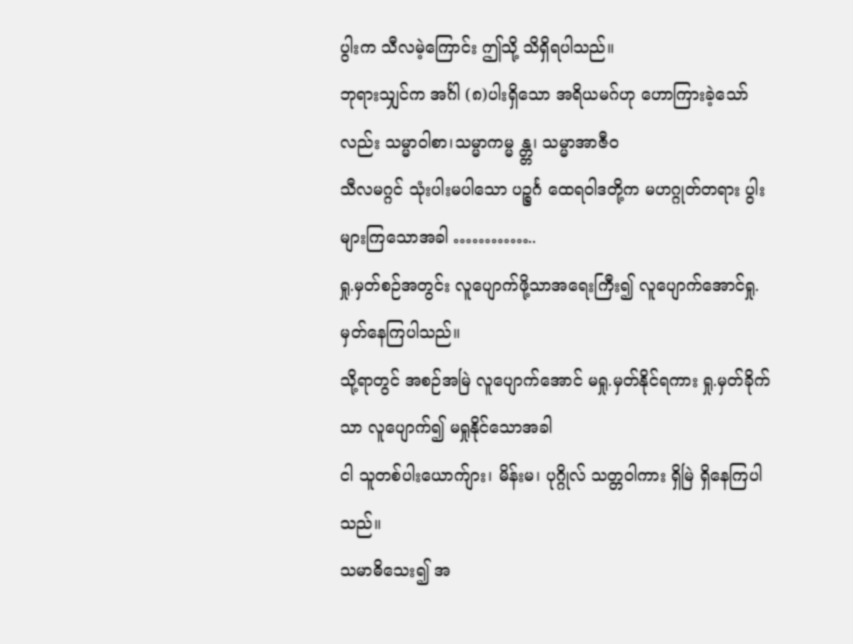ပွါးက သီလမဲ့ကြောင်း ဤသို့ သိရှိရပါသည်။
ဘုရားသျှင်က အင်္ဂါ (၈)ပါးရှိသော အရိယမဂ်ဟု ဟောကြားခဲ့သော်လည်း သမ္မာဝါစာ၊သမ္မာကမ္မ န္တ္တ၊ သမ္မာအာဇီဝ
သီလမဂ္ဂင် သုံးပါးမပါသော ပဉ္စင်္ဂ ထေရဝါဒတို့က မဟဂ္ဂုတ်တရား ပွါးများကြသောအခါ …………..
ရှု.မှတ်စဉ်အတွင်း လူပျောက်ဖို့သာအရေးကြီး၍ လူပျောက်အောင်ရှု.မှတ်နေကြပါသည်။
သို့ရာတွင် အစဉ်အမြဲ လူပျောက်အောင် မရှု.မှတ်နိုင်ရကား ရှု.မှတ်ခိုက်သာ လူပျောက်၍ မရှုနိုင်သောအခါ
ငါ သူတစ်ပါးယောက်ျား၊ မိန်းမ၊ ပုဂ္ဂိုလ် သတ္တဝါကား ရှိမြဲ ရှိနေကြပါသည်။
သမာဓိသေး၍ အ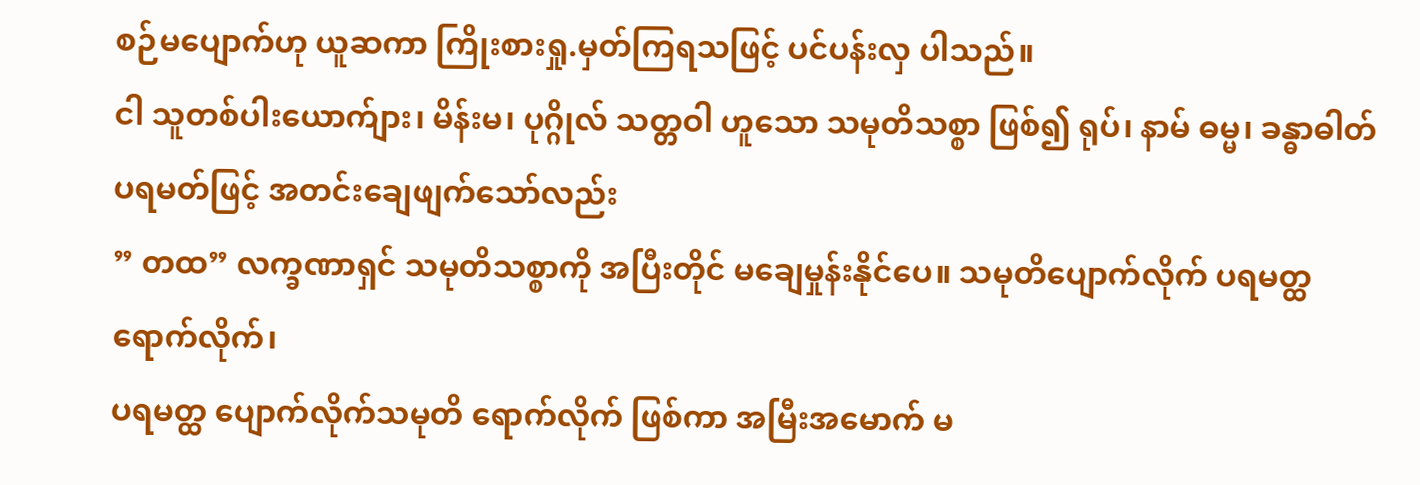စဉ်မပျောက်ဟု ယူဆကာ ကြိုးစားရှု.မှတ်ကြရသဖြင့် ပင်ပန်းလှ ပါသည်။
ငါ သူတစ်ပါးယောက်ျား၊ မိန်းမ၊ ပုဂ္ဂိုလ် သတ္တဝါ ဟူသော သမုတိသစ္စာ ဖြစ်၍ ရုပ်၊ နာမ် ဓမ္မ၊ ခန္ဓာဓါတ်ပရမတ်ဖြင့် အတင်းချေဖျက်သော်လည်း
” တထ” လက္ခဏာရှင် သမုတိသစ္စာကို အပြီးတိုင် မချေမှုန်းနိုင်ပေ။ သမုတိပျောက်လိုက် ပရမတ္ထရောက်လိုက်၊
ပရမတ္ထ ပျောက်လိုက်သမုတိ ရောက်လိုက် ဖြစ်ကာ အမြီးအမောက် မ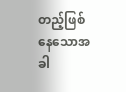တည့်ဖြစ်နေသောအခါ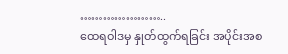…………………..
ထေရဝါဒမှ နှုတ်ထွက်ရခြင်း အပိုင်းအစ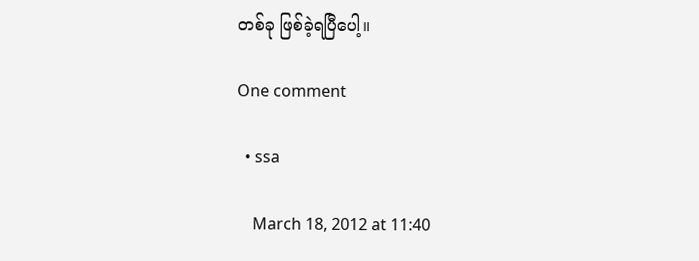တစ်ခု ဖြစ်ခဲ့ရပြီပေါ့။

One comment

  • ssa

    March 18, 2012 at 11:40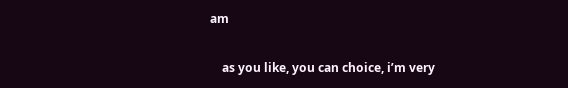am

    as you like, you can choice, i’m very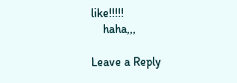like!!!!!
    haha,,,

Leave a Reply